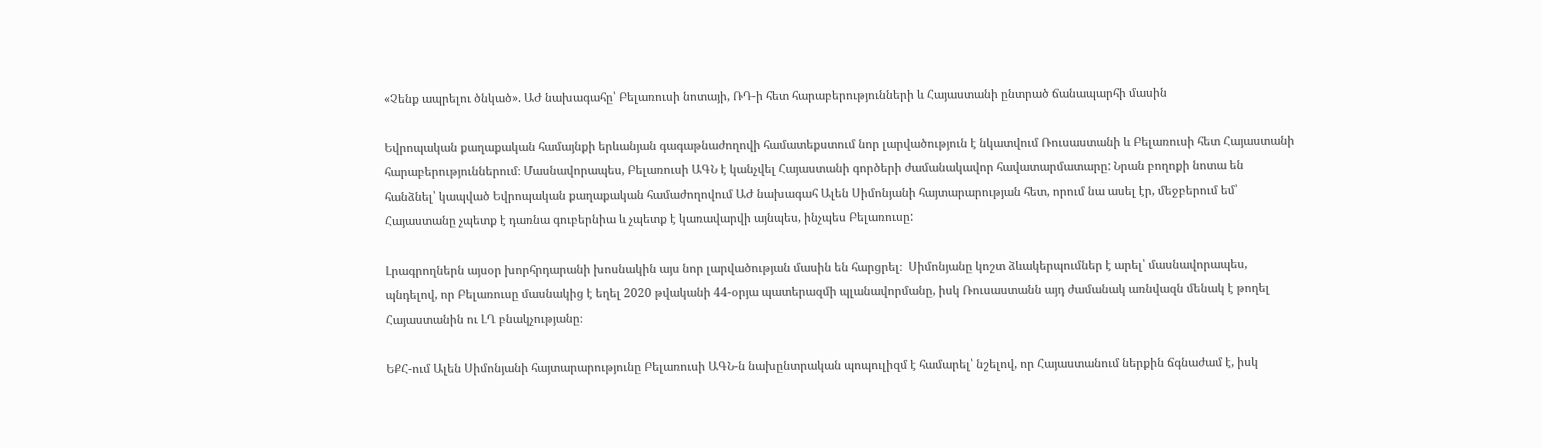«Չենք ապրելու ծնկած». ԱԺ նախագահը՝ Բելառուսի նոտայի, ՌԴ-ի հետ հարաբերությունների և Հայաստանի ընտրած ճանապարհի մասին

Եվրոպական քաղաքական համայնքի երևանյան գագաթնաժողովի համատեքստում նոր լարվածություն է նկատվում Ռուսաստանի և Բելառուսի հետ Հայաստանի հարաբերություններում։ Մասնավորապես, Բելառուսի ԱԳՆ է կանչվել Հայաստանի գործերի ժամանակավոր հավատարմատարը: Նրան բողոքի նոտա են հանձնել՝ կապված Եվրոպական քաղաքական համաժողովում ԱԺ նախագահ Ալեն Սիմոնյանի հայտարարության հետ, որում նա ասել էր, մեջբերում եմ՝ Հայաստանը չպետք է դառնա գուբերնիա և չպետք է կառավարվի այնպես, ինչպես Բելառուսը:

Լրագրողներն այսօր խորհրդարանի խոսնակին այս նոր լարվածության մասին են հարցրել։  Սիմոնյանը կոշտ ձևակերպումներ է արել՝ մասնավորապես, պնդելով, որ Բելառուսը մասնակից է եղել 2020 թվականի 44-օրյա պատերազմի պլանավորմանը, իսկ Ռուսաստանն այդ ժամանակ առնվազն մենակ է թողել Հայաստանին ու ԼՂ բնակչությանը։

ԵՔՀ-ում Ալեն Սիմոնյանի հայտարարությունը Բելառուսի ԱԳՆ-ն նախընտրական պոպուլիզմ է համարել՝ նշելով, որ Հայաստանում ներքին ճգնաժամ է, իսկ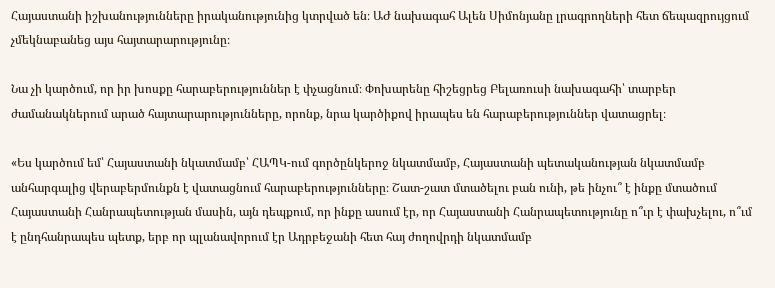Հայաստանի իշխանությունները իրականությունից կտրված են։ ԱԺ նախագահ Ալեն Սիմոնյանը լրագրողների հետ ճեպազրույցում չմեկնաբանեց այս հայտարարությունը։

Նա չի կարծում, որ իր խոսքը հարաբերություններ է փչացնում։ Փոխարենը հիշեցրեց Բելառուսի նախագահի՝ տարբեր ժամանակներում արած հայտարարությունները, որոնք, նրա կարծիքով իրապես են հարաբերություններ վատացրել։

«Ես կարծում եմ՝ Հայաստանի նկատմամբ՝ ՀԱՊԿ-ում գործընկերոջ նկատմամբ, Հայաստանի պետականության նկատմամբ անհարգալից վերաբերմունքն է վատացնում հարաբերությունները։ Շատ-շատ մտածելու բան ունի, թե ինչու՞ է ինքը մտածում Հայաստանի Հանրապետության մասին, այն դեպքում, որ ինքը ասում էր, որ Հայաստանի Հանրապետությունը ո՞ւր է փախչելու, ո՞ւմ է ընդհանրապես պետք, երբ որ պլանավորում էր Ադրբեջանի հետ հայ ժողովրդի նկատմամբ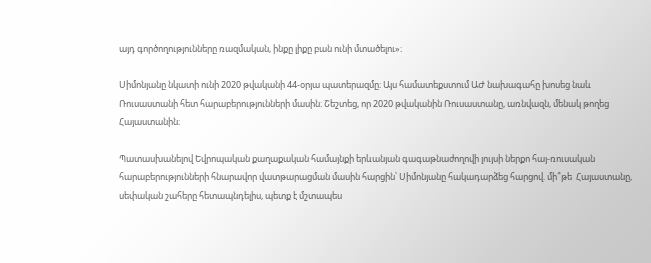այդ գործողությունները ռազմական, ինքը լիքը բան ունի մտածելու»։

Սիմոնյանը նկատի ունի 2020 թվականի 44-օրյա պատերազմը։ Այս համատեքստում ԱԺ նախագահը խոսեց նաև Ռուսաստանի հետ հարաբերությունների մասին։ Շեշտեց, որ 2020 թվականին Ռուսաստանը, առնվազն, մենակ թողեց Հայաստանին։

Պատասխանելով Եվրոպական քաղաքական համայնքի երևանյան գագաթնաժողովի լույսի ներքո հայ-ռուսական հարաբերությունների հնարավոր վատթարացման մասին հարցին՝ Սիմոնյանը հակադարձեց հարցով. մի՞թե  Հայաստանը, սեփական շահերը հետապնդելիս, պետք է մշտապես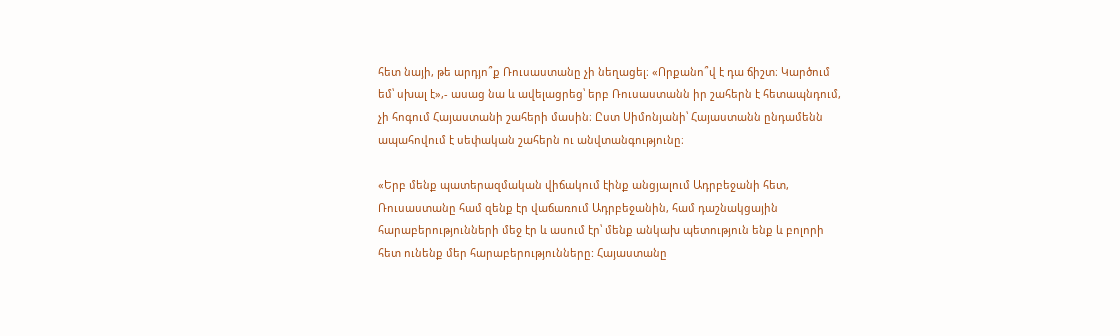հետ նայի, թե արդյո՞ք Ռուսաստանը չի նեղացել։ «Որքանո՞վ է դա ճիշտ։ Կարծում եմ՝ սխալ է»,- ասաց նա և ավելացրեց՝ երբ Ռուսաստանն իր շահերն է հետապնդում, չի հոգում Հայաստանի շահերի մասին։ Ըստ Սիմոնյանի՝ Հայաստանն ընդամենն ապահովում է սեփական շահերն ու անվտանգությունը։

«Երբ մենք պատերազմական վիճակում էինք անցյալում Ադրբեջանի հետ, Ռուսաստանը համ զենք էր վաճառում Ադրբեջանին, համ դաշնակցային հարաբերությունների մեջ էր և ասում էր՝ մենք անկախ պետություն ենք և բոլորի հետ ունենք մեր հարաբերությունները: Հայաստանը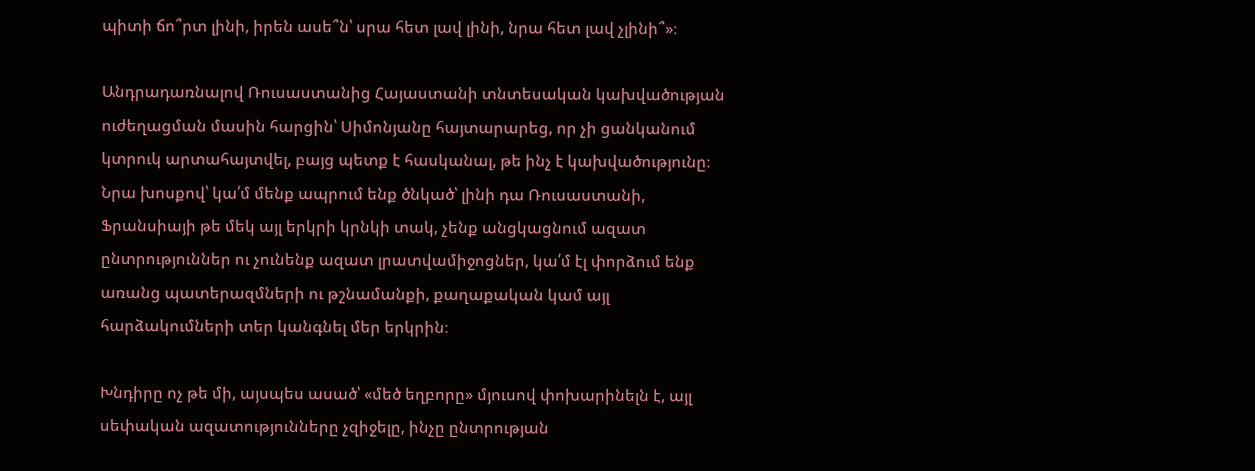պիտի ճո՞րտ լինի, իրեն ասե՞ն՝ սրա հետ լավ լինի, նրա հետ լավ չլինի՞»։

Անդրադառնալով Ռուսաստանից Հայաստանի տնտեսական կախվածության ուժեղացման մասին հարցին՝ Սիմոնյանը հայտարարեց, որ չի ցանկանում կտրուկ արտահայտվել, բայց պետք է հասկանալ, թե ինչ է կախվածությունը։ Նրա խոսքով՝ կա՛մ մենք ապրում ենք ծնկած՝ լինի դա Ռուսաստանի, Ֆրանսիայի թե մեկ այլ երկրի կրնկի տակ, չենք անցկացնում ազատ ընտրություններ ու չունենք ազատ լրատվամիջոցներ, կա՛մ էլ փորձում ենք առանց պատերազմների ու թշնամանքի, քաղաքական կամ այլ հարձակումների տեր կանգնել մեր երկրին։

Խնդիրը ոչ թե մի, այսպես ասած՝ «մեծ եղբորը» մյուսով փոխարինելն է, այլ սեփական ազատությունները չզիջելը, ինչը ընտրության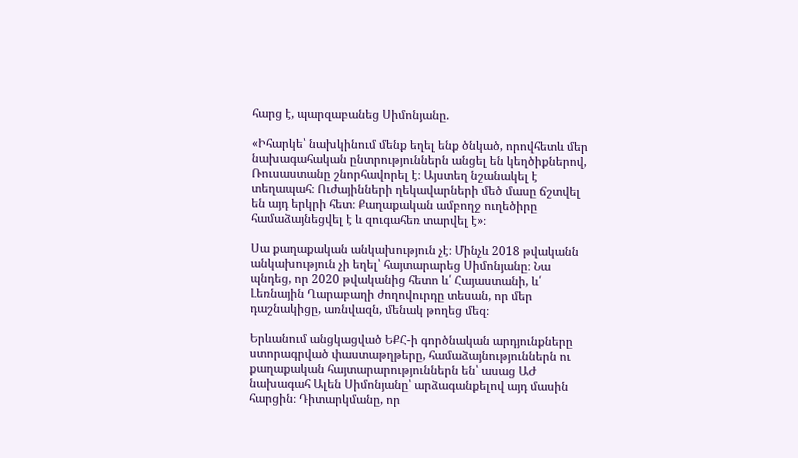հարց է, պարզաբանեց Սիմոնյանը.

«Իհարկե՝ նախկինում մենք եղել ենք ծնկած, որովհետև մեր նախագահական ընտրություններն անցել են կեղծիքներով, Ռուսաստանը շնորհավորել է։ Այստեղ նշանակել է տեղապահ։ Ուժայինների ղեկավարների մեծ մասը ճշտվել են այդ երկրի հետ։ Քաղաքական ամբողջ ուղեծիրը համաձայնեցվել է և զուգահեռ տարվել է»։

Սա քաղաքական անկախություն չէ։ Մինչև 2018 թվականն անկախություն չի եղել՝ հայտարարեց Սիմոնյանը։ Նա պնդեց, որ 2020 թվականից հետո և՛ Հայաստանի, և՛ Լեռնային Ղարաբաղի ժողովուրդը տեսան, որ մեր դաշնակիցը, առնվազն, մենակ թողեց մեզ։

Երևանում անցկացված ԵՔՀ-ի գործնական արդյունքները ստորագրված փաստաթղթերը, համաձայնություններն ու քաղաքական հայտարարություններն են՝ ասաց ԱԺ նախագահ Ալեն Սիմոնյանը՝ արձագանքելով այդ մասին հարցին։ Դիտարկմանը, որ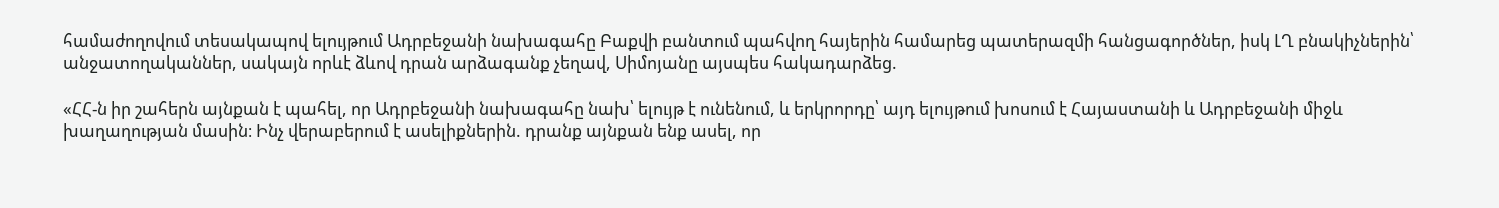համաժողովում տեսակապով ելույթում Ադրբեջանի նախագահը Բաքվի բանտում պահվող հայերին համարեց պատերազմի հանցագործներ, իսկ ԼՂ բնակիչներին՝ անջատողականներ, սակայն որևէ ձևով դրան արձագանք չեղավ, Սիմոյանը այսպես հակադարձեց.

«ՀՀ-ն իր շահերն այնքան է պահել, որ Ադրբեջանի նախագահը նախ՝ ելույթ է ունենում, և երկրորդը՝ այդ ելույթում խոսում է Հայաստանի և Ադրբեջանի միջև խաղաղության մասին։ Ինչ վերաբերում է ասելիքներին. դրանք այնքան ենք ասել, որ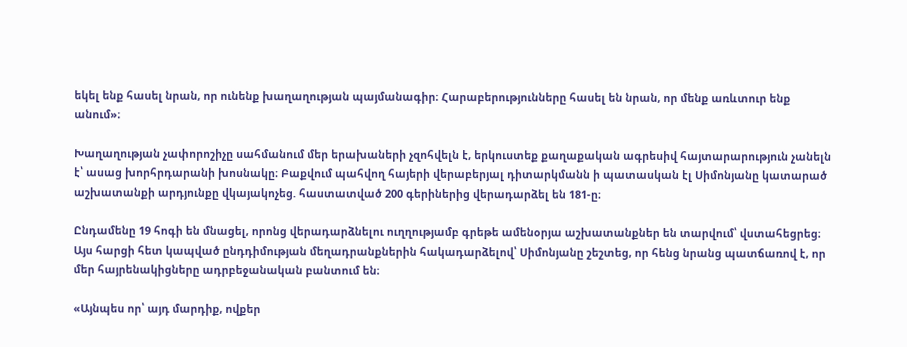եկել ենք հասել նրան, որ ունենք խաղաղության պայմանագիր։ Հարաբերությունները հասել են նրան, որ մենք առևտուր ենք անում»։

Խաղաղության չափորոշիչը սահմանում մեր երախաների չզոհվելն է, երկուստեք քաղաքական ագրեսիվ հայտարարություն չանելն է՝ ասաց խորհրդարանի խոսնակը։ Բաքվում պահվող հայերի վերաբերյալ դիտարկմանն ի պատասկան էլ Սիմոնյանը կատարած աշխատանքի արդյունքը վկայակոչեց. հաստատված 200 գերիներից վերադարձել են 181-ը։

Ընդամենը 19 հոգի են մնացել, որոնց վերադարձնելու ուղղությամբ գրեթե ամենօրյա աշխատանքներ են տարվում՝ վստահեցրեց։ Այս հարցի հետ կապված ընդդիմության մեղադրանքներին հակադարձելով՝ Սիմոնյանը շեշտեց, որ հենց նրանց պատճառով է, որ մեր հայրենակիցները ադրբեջանական բանտում են։

«Այնպես որ՝ այդ մարդիք, ովքեր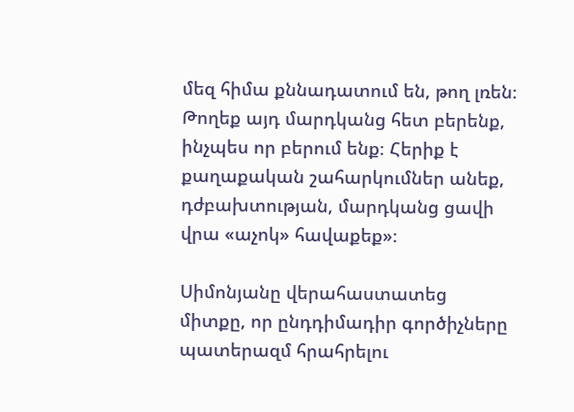մեզ հիմա քննադատում են, թող լռեն։ Թողեք այդ մարդկանց հետ բերենք, ինչպես որ բերում ենք։ Հերիք է քաղաքական շահարկումներ անեք, դժբախտության, մարդկանց ցավի վրա «աչոկ» հավաքեք»։

Սիմոնյանը վերահաստատեց միտքը, որ ընդդիմադիր գործիչները պատերազմ հրահրելու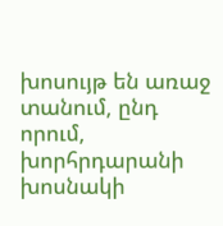խոսույթ են առաջ տանում, ընդ որում, խորհրդարանի խոսնակի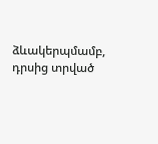ձևակերպմամբ, դրսից տրված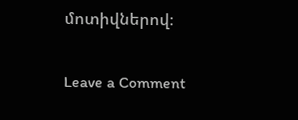մոտիվներով։

Leave a Comment